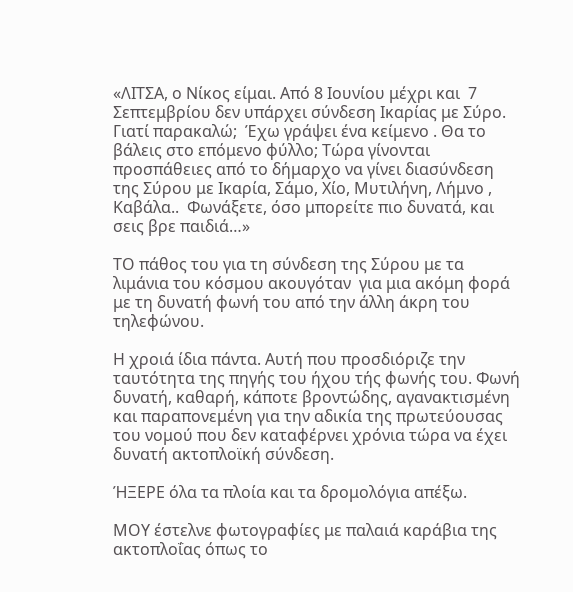«ΛΙΤΣΑ, ο Νίκος είμαι. Από 8 Ιουνίου μέχρι και  7 Σεπτεμβρίου δεν υπάρχει σύνδεση Ικαρίας με Σύρο. Γιατί παρακαλώ;  Έχω γράψει ένα κείμενο . Θα το βάλεις στο επόμενο φύλλο; Τώρα γίνονται προσπάθειες από το δήμαρχο να γίνει διασύνδεση  της Σύρου με Ικαρία, Σάμο, Χίο, Μυτιλήνη, Λήμνο , Καβάλα..  Φωνάξετε, όσο μπορείτε πιο δυνατά, και σεις βρε παιδιά…»

ΤΟ πάθος του για τη σύνδεση της Σύρου με τα λιμάνια του κόσμου ακουγόταν  για μια ακόμη φορά  με τη δυνατή φωνή του από την άλλη άκρη του τηλεφώνου.

Η χροιά ίδια πάντα. Αυτή που προσδιόριζε την ταυτότητα της πηγής του ήχου τής φωνής του. Φωνή δυνατή, καθαρή, κάποτε βροντώδης, αγανακτισμένη  και παραπονεμένη για την αδικία της πρωτεύουσας του νομού που δεν καταφέρνει χρόνια τώρα να έχει δυνατή ακτοπλοϊκή σύνδεση.

ΉΞΕΡΕ όλα τα πλοία και τα δρομολόγια απέξω.

ΜΟΥ έστελνε φωτογραφίες με παλαιά καράβια της ακτοπλοΐας όπως το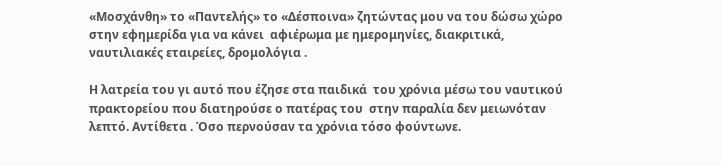«Μοσχάνθη» το «Παντελής» το «Δέσποινα» ζητώντας μου να του δώσω χώρο στην εφημερίδα για να κάνει  αφιέρωμα με ημερομηνίες, διακριτικά, ναυτιλιακές εταιρείες, δρομολόγια .

Η λατρεία του γι αυτό που έζησε στα παιδικά  του χρόνια μέσω του ναυτικού πρακτορείου που διατηρούσε ο πατέρας του  στην παραλία δεν μειωνόταν λεπτό. Αντίθετα . Όσο περνούσαν τα χρόνια τόσο φούντωνε.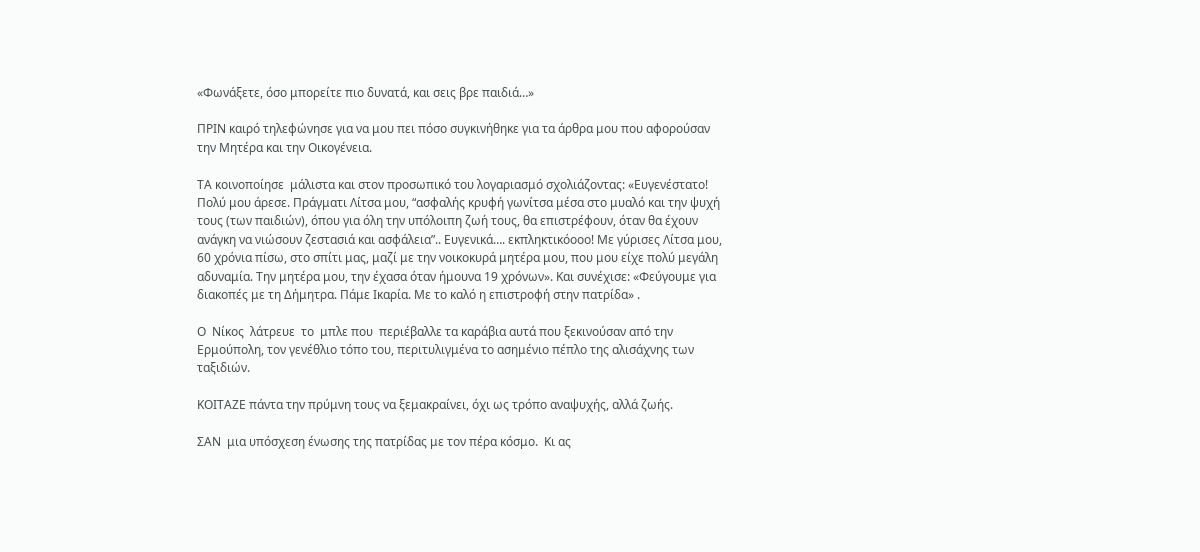«Φωνάξετε, όσο μπορείτε πιο δυνατά, και σεις βρε παιδιά…»

ΠΡΙΝ καιρό τηλεφώνησε για να μου πει πόσο συγκινήθηκε για τα άρθρα μου που αφορούσαν την Μητέρα και την Οικογένεια.

ΤΑ κοινοποίησε  μάλιστα και στον προσωπικό του λογαριασμό σχολιάζοντας: «Ευγενέστατο! Πολύ μου άρεσε. Πράγματι Λίτσα μου, “ασφαλής κρυφή γωνίτσα μέσα στο μυαλό και την ψυχή τους (των παιδιών), όπου για όλη την υπόλοιπη ζωή τους, θα επιστρέφουν, όταν θα έχουν ανάγκη να νιώσουν ζεστασιά και ασφάλεια”.. Ευγενικά…. εκπληκτικόοοο! Με γύρισες Λίτσα μου, 60 χρόνια πίσω, στο σπίτι μας, μαζί με την νοικοκυρά μητέρα μου, που μου είχε πολύ μεγάλη αδυναμία. Την μητέρα μου, την έχασα όταν ήμουνα 19 χρόνων». Και συνέχισε: «Φεύγουμε για διακοπές με τη Δήμητρα. Πάμε Ικαρία. Με το καλό η επιστροφή στην πατρίδα» .

Ο  Νίκος  λάτρευε  το  μπλε που  περιέβαλλε τα καράβια αυτά που ξεκινούσαν από την Ερμούπολη, τον γενέθλιο τόπο του, περιτυλιγμένα το ασημένιο πέπλο της αλισάχνης των ταξιδιών.

ΚΟΙΤΑΖΕ πάντα την πρύμνη τους να ξεμακραίνει, όχι ως τρόπο αναψυχής, αλλά ζωής.

ΣΑΝ  μια υπόσχεση ένωσης της πατρίδας με τον πέρα κόσμο.  Κι ας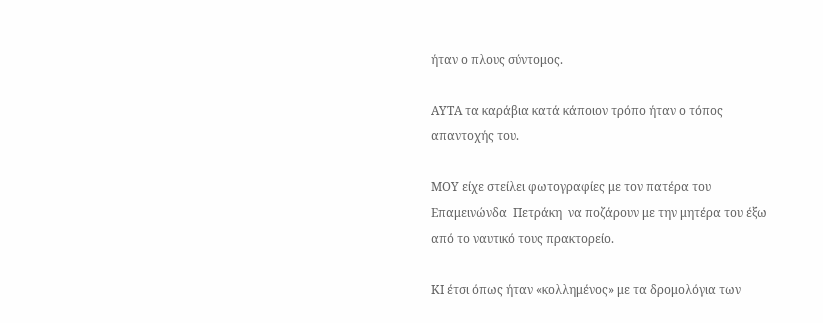ήταν ο πλους σύντομος.

ΑΥΤΑ τα καράβια κατά κάποιον τρόπο ήταν ο τόπος απαντοχής του.

ΜΟΥ είχε στείλει φωτογραφίες με τον πατέρα του  Επαμεινώνδα  Πετράκη  να ποζάρουν με την μητέρα του έξω από το ναυτικό τους πρακτορείο.

ΚΙ έτσι όπως ήταν «κολλημένος» με τα δρομολόγια των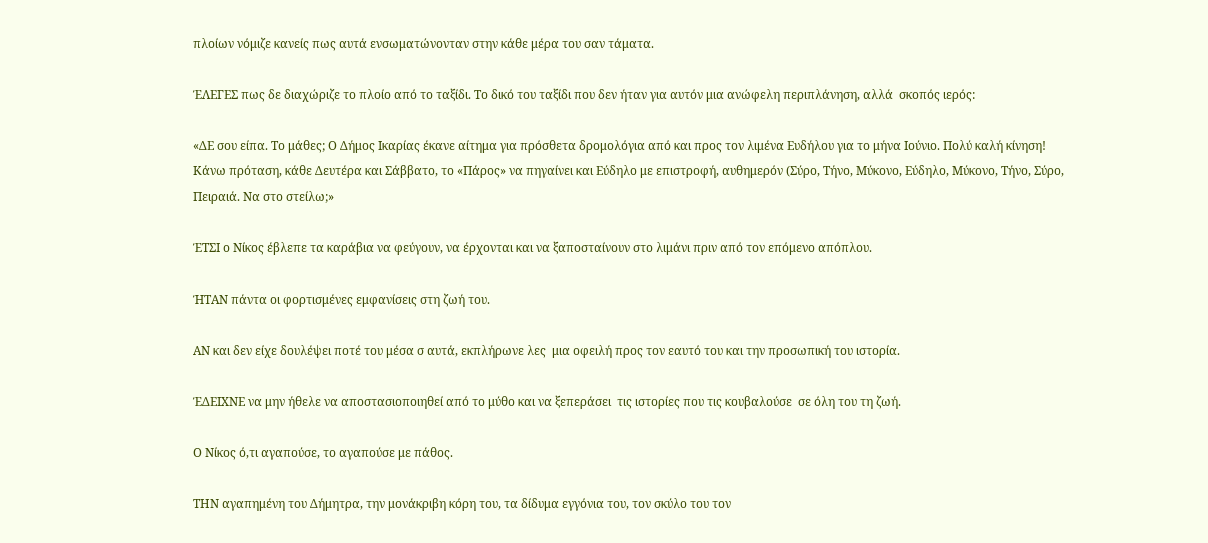πλοίων νόμιζε κανείς πως αυτά ενσωματώνονταν στην κάθε μέρα του σαν τάματα.

ΈΛΕΓΕΣ πως δε διαχώριζε το πλοίο από το ταξίδι. Το δικό του ταξίδι που δεν ήταν για αυτόν μια ανώφελη περιπλάνηση, αλλά  σκοπός ιερός:

«ΔΕ σου είπα. Το μάθες; Ο Δήμος Ικαρίας έκανε αίτημα για πρόσθετα δρομολόγια από και προς τον λιμένα Ευδήλου για το μήνα Ιούνιο. Πολύ καλή κίνηση! Κάνω πρόταση, κάθε Δευτέρα και Σάββατο, το «Πάρος» να πηγαίνει και Εύδηλο με επιστροφή, αυθημερόν (Σύρο, Τήνο, Μύκονο, Εύδηλο, Μύκονο, Τήνο, Σύρο, Πειραιά. Να στο στείλω;»

ΈΤΣΙ ο Νίκος έβλεπε τα καράβια να φεύγουν, να έρχονται και να ξαποσταίνουν στο λιμάνι πριν από τον επόμενο απόπλου.

ΉΤΑΝ πάντα οι φορτισμένες εμφανίσεις στη ζωή του.

ΑΝ και δεν είχε δουλέψει ποτέ του μέσα σ αυτά, εκπλήρωνε λες  μια οφειλή προς τον εαυτό του και την προσωπική του ιστορία.

ΈΔΕΙΧΝΕ να μην ήθελε να αποστασιοποιηθεί από το μύθο και να ξεπεράσει  τις ιστορίες που τις κουβαλούσε  σε όλη του τη ζωή.

Ο Νίκος ό,τι αγαπούσε, το αγαπούσε με πάθος.

ΤΗΝ αγαπημένη του Δήμητρα, την μονάκριβη κόρη του, τα δίδυμα εγγόνια του, τον σκύλο του τον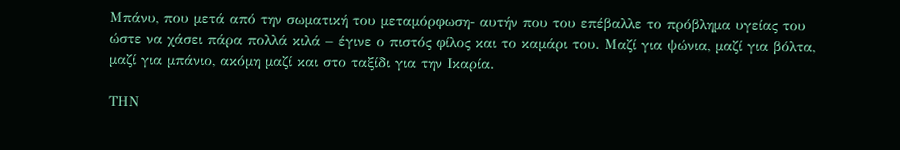Μπάνυ, που μετά από την σωματική του μεταμόρφωση- αυτήν που του επέβαλλε το πρόβλημα υγείας του ώστε να χάσει πάρα πολλά κιλά – έγινε ο πιστός φίλος και το καμάρι του. Μαζί για ψώνια, μαζί για βόλτα, μαζί για μπάνιο, ακόμη μαζί και στο ταξίδι για την Ικαρία.

ΤΗΝ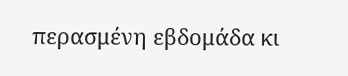περασμένη εβδομάδα κι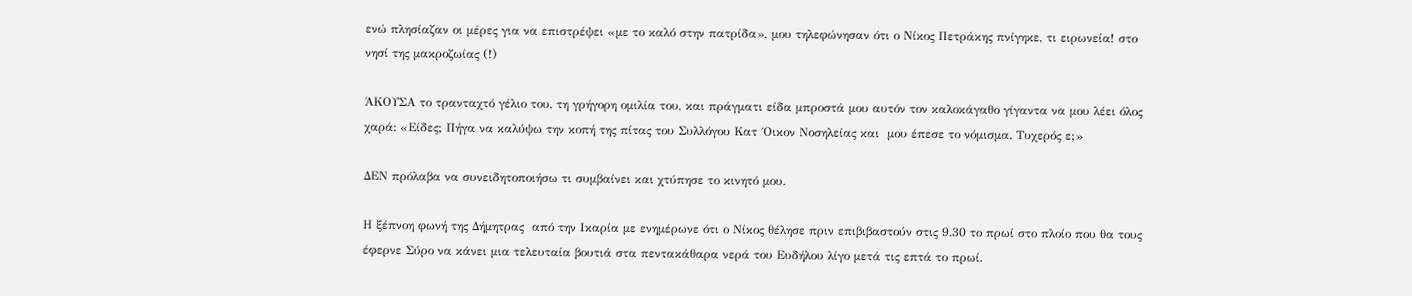ενώ πλησίαζαν οι μέρες για να επιστρέψει «με το καλό στην πατρίδα», μου τηλεφώνησαν ότι ο Νίκος Πετράκης πνίγηκε, τι ειρωνεία! στο νησί της μακροζωίας (!)

ΆΚΟΥΣΑ το τρανταχτό γέλιο του, τη γρήγορη ομιλία του, και πράγματι είδα μπροστά μου αυτόν τον καλοκάγαθο γίγαντα να μου λέει όλος χαρά: «Είδες; Πήγα να καλύψω την κοπή της πίτας του Συλλόγου Κατ ΄Οικον Νοσηλείας και  μου έπεσε το νόμισμα. Τυχερός ε;»

ΔΕΝ πρόλαβα να συνειδητοποιήσω τι συμβαίνει και χτύπησε το κινητό μου.

Η ξέπνοη φωνή της Δήμητρας  από την Ικαρία με ενημέρωνε ότι ο Νίκος θέλησε πριν επιβιβαστούν στις 9.30 το πρωί στο πλοίο που θα τους έφερνε Σύρο να κάνει μια τελευταία βουτιά στα πεντακάθαρα νερά του Ευδήλου λίγο μετά τις επτά το πρωί.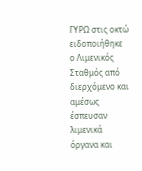ΓΥΡΩ στις οκτώ ειδοποιήθηκε ο Λιμενικός Σταθμός από διερχόμενο και αμέσως έσπευσαν λιμενικά όργανα και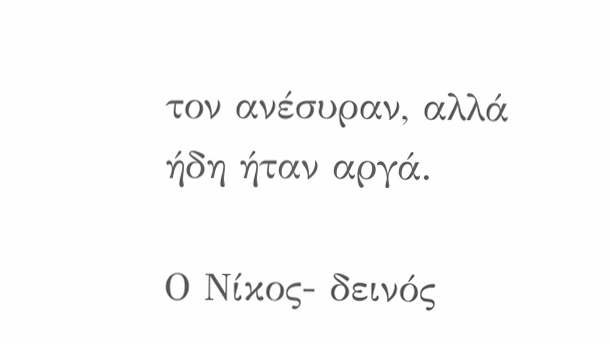τον ανέσυραν, αλλά ήδη ήταν αργά.

Ο Νίκος- δεινός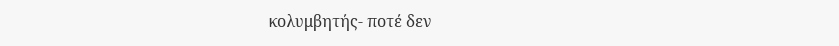κολυμβητής- ποτέ δεν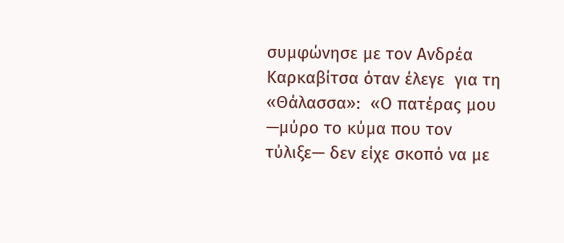συμφώνησε με τον Ανδρέα Καρκαβίτσα όταν έλεγε  για τη «Θάλασσα»:  «Ο πατέρας μου —μύρο το κύμα που τον τύλιξε— δεν είχε σκοπό να με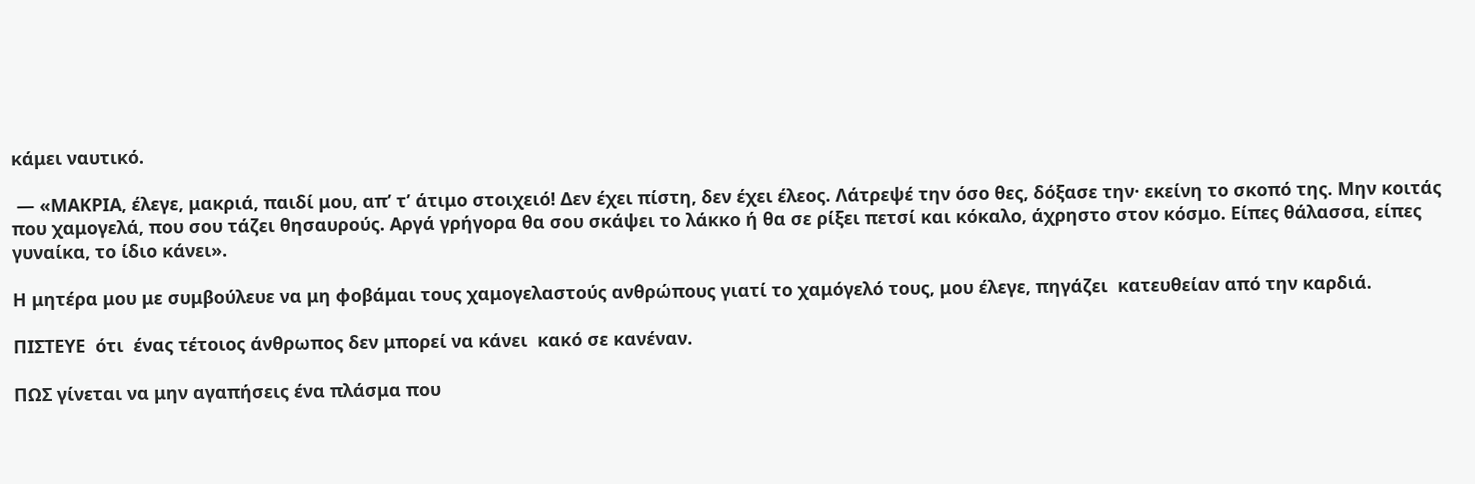κάμει ναυτικό.

 — «ΜΑΚΡΙΑ, έλεγε, μακριά, παιδί μου, απ’ τ’ άτιμο στοιχειό! Δεν έχει πίστη, δεν έχει έλεος. Λάτρεψέ την όσο θες, δόξασε την· εκείνη το σκοπό της. Μην κοιτάς που χαμογελά, που σου τάζει θησαυρούς. Αργά γρήγορα θα σου σκάψει το λάκκο ή θα σε ρίξει πετσί και κόκαλο, άχρηστο στον κόσμο. Είπες θάλασσα, είπες γυναίκα, το ίδιο κάνει».

Η μητέρα μου με συμβούλευε να μη φοβάμαι τους χαμογελαστούς ανθρώπους γιατί το χαμόγελό τους, μου έλεγε, πηγάζει  κατευθείαν από την καρδιά.

ΠΙΣΤΕΥΕ  ότι  ένας τέτοιος άνθρωπος δεν μπορεί να κάνει  κακό σε κανέναν.

ΠΩΣ γίνεται να μην αγαπήσεις ένα πλάσμα που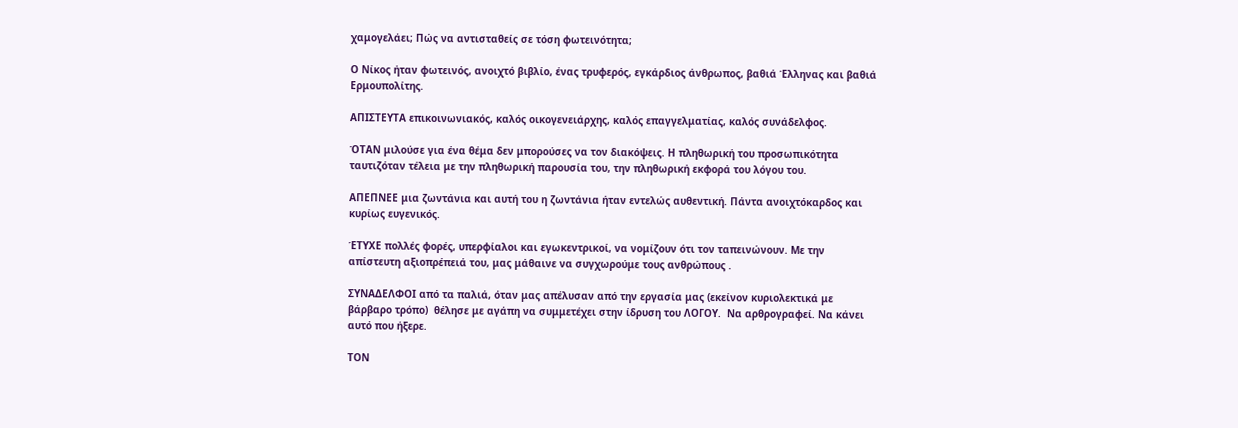χαμογελάει; Πώς να αντισταθείς σε τόση φωτεινότητα;

Ο Νίκος ήταν φωτεινός, ανοιχτό βιβλίο, ένας τρυφερός, εγκάρδιος άνθρωπος, βαθιά Έλληνας και βαθιά Ερμουπολίτης.

ΑΠΙΣΤΕΥΤΑ επικοινωνιακός, καλός οικογενειάρχης, καλός επαγγελματίας, καλός συνάδελφος.

ΌΤΑΝ μιλούσε για ένα θέμα δεν μπορούσες να τον διακόψεις. Η πληθωρική του προσωπικότητα ταυτιζόταν τέλεια με την πληθωρική παρουσία του, την πληθωρική εκφορά του λόγου του.

ΑΠΕΠΝΕΕ μια ζωντάνια και αυτή του η ζωντάνια ήταν εντελώς αυθεντική. Πάντα ανοιχτόκαρδος και κυρίως ευγενικός.

ΈΤΥΧΕ πολλές φορές, υπερφίαλοι και εγωκεντρικοί, να νομίζουν ότι τον ταπεινώνουν. Με την  απίστευτη αξιοπρέπειά του, μας μάθαινε να συγχωρούμε τους ανθρώπους .

ΣΥΝΑΔΕΛΦΟΙ από τα παλιά, όταν μας απέλυσαν από την εργασία μας (εκείνον κυριολεκτικά με βάρβαρο τρόπο)  θέλησε με αγάπη να συμμετέχει στην ίδρυση του ΛΟΓΟΥ.  Να αρθρογραφεί. Να κάνει αυτό που ήξερε.

ΤΟΝ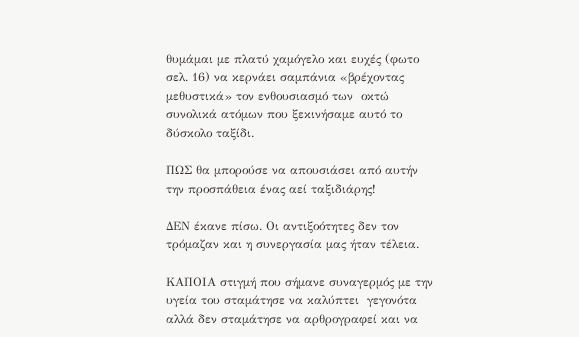θυμάμαι με πλατύ χαμόγελο και ευχές (φωτο σελ. 16) να κερνάει σαμπάνια «βρέχοντας μεθυστικά» τον ενθουσιασμό των  οκτώ συνολικά ατόμων που ξεκινήσαμε αυτό το  δύσκολο ταξίδι.

ΠΩΣ θα μπορούσε να απουσιάσει από αυτήν την προσπάθεια ένας αεί ταξιδιάρης!

ΔΕΝ έκανε πίσω. Οι αντιξοότητες δεν τον τρόμαζαν και η συνεργασία μας ήταν τέλεια.

ΚΑΠΟΙΑ στιγμή που σήμανε συναγερμός με την υγεία του σταμάτησε να καλύπτει  γεγονότα αλλά δεν σταμάτησε να αρθρογραφεί και να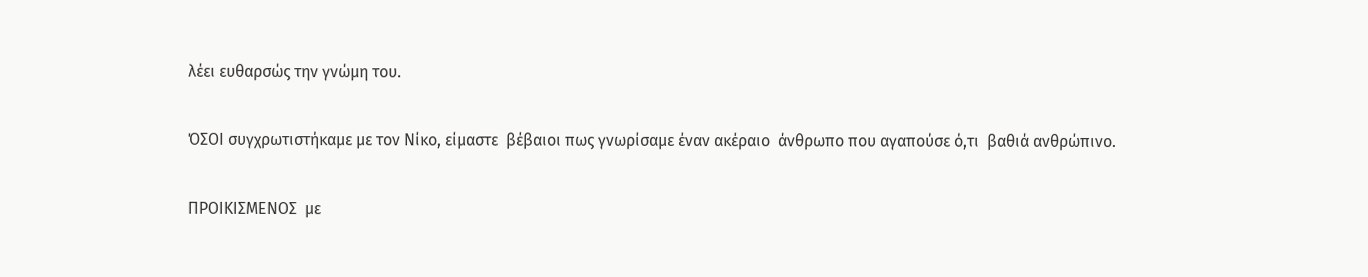λέει ευθαρσώς την γνώμη του.

ΌΣΟΙ συγχρωτιστήκαμε με τον Νίκο, είμαστε  βέβαιοι πως γνωρίσαμε έναν ακέραιο  άνθρωπο που αγαπούσε ό,τι  βαθιά ανθρώπινο.

ΠΡΟΙΚΙΣΜΕΝΟΣ  με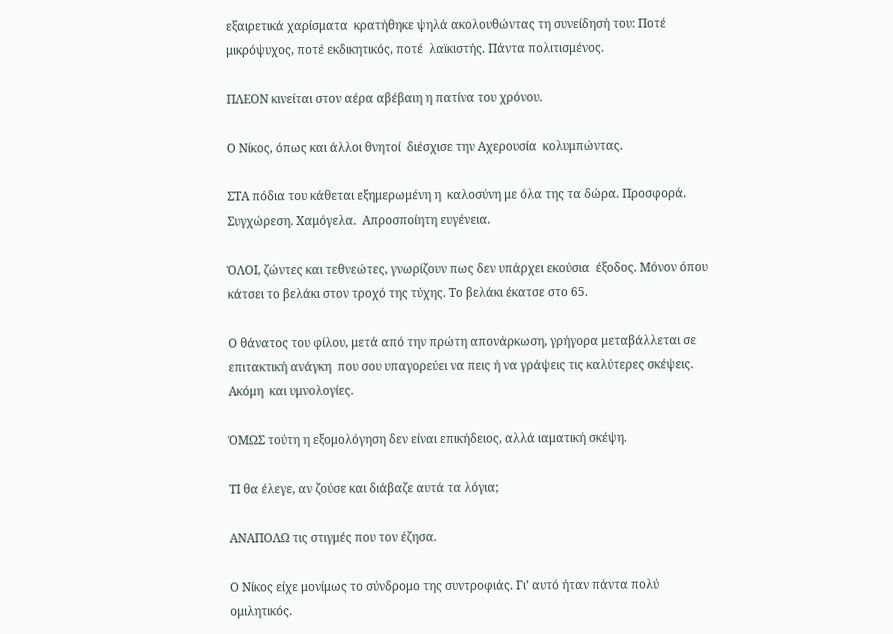εξαιρετικά χαρίσματα  κρατήθηκε ψηλά ακολουθώντας τη συνείδησή του: Ποτέ  μικρόψυχος, ποτέ εκδικητικός, ποτέ  λαϊκιστής. Πάντα πολιτισμένος.

ΠΛΕΟΝ κινείται στον αέρα αβέβαιη η πατίνα του χρόνου.

Ο Νίκος, όπως και άλλοι θνητοί  διέσχισε την Αχερουσία  κολυμπώντας.

ΣΤΑ πόδια του κάθεται εξημερωμένη η  καλοσύνη με όλα της τα δώρα. Προσφορά. Συγχώρεση. Χαμόγελα.  Απροσποίητη ευγένεια.

ΌΛΟΙ, ζώντες και τεθνεώτες, γνωρίζουν πως δεν υπάρχει εκούσια  έξοδος. Μόνον όπου κάτσει το βελάκι στον τροχό της τύχης. Το βελάκι έκατσε στο 65.

Ο θάνατος του φίλου, μετά από την πρώτη απονάρκωση, γρήγορα μεταβάλλεται σε επιτακτική ανάγκη  που σου υπαγορεύει να πεις ή να γράψεις τις καλύτερες σκέψεις. Ακόμη  και υμνολογίες.

ΌΜΩΣ τούτη η εξομολόγηση δεν είναι επικήδειος, αλλά ιαματική σκέψη.

ΤΙ θα έλεγε, αν ζούσε και διάβαζε αυτά τα λόγια;

ΑΝΑΠΟΛΩ τις στιγμές που τον έζησα.

Ο Νίκος είχε μονίμως το σύνδρομο της συντροφιάς. Γι’ αυτό ήταν πάντα πολύ ομιλητικός.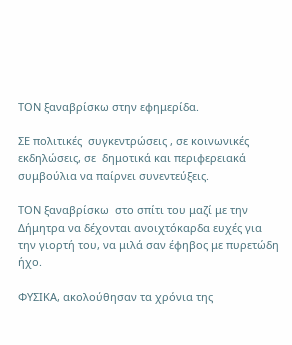ΤΟΝ ξαναβρίσκω στην εφημερίδα.

ΣΕ πολιτικές  συγκεντρώσεις , σε κοινωνικές  εκδηλώσεις, σε  δημοτικά και περιφερειακά συμβούλια να παίρνει συνεντεύξεις.

ΤΟΝ ξαναβρίσκω  στο σπίτι του μαζί με την Δήμητρα να δέχονται ανοιχτόκαρδα ευχές για την γιορτή του, να μιλά σαν έφηβος με πυρετώδη ήχο.

ΦΥΣΙΚΑ, ακολούθησαν τα χρόνια της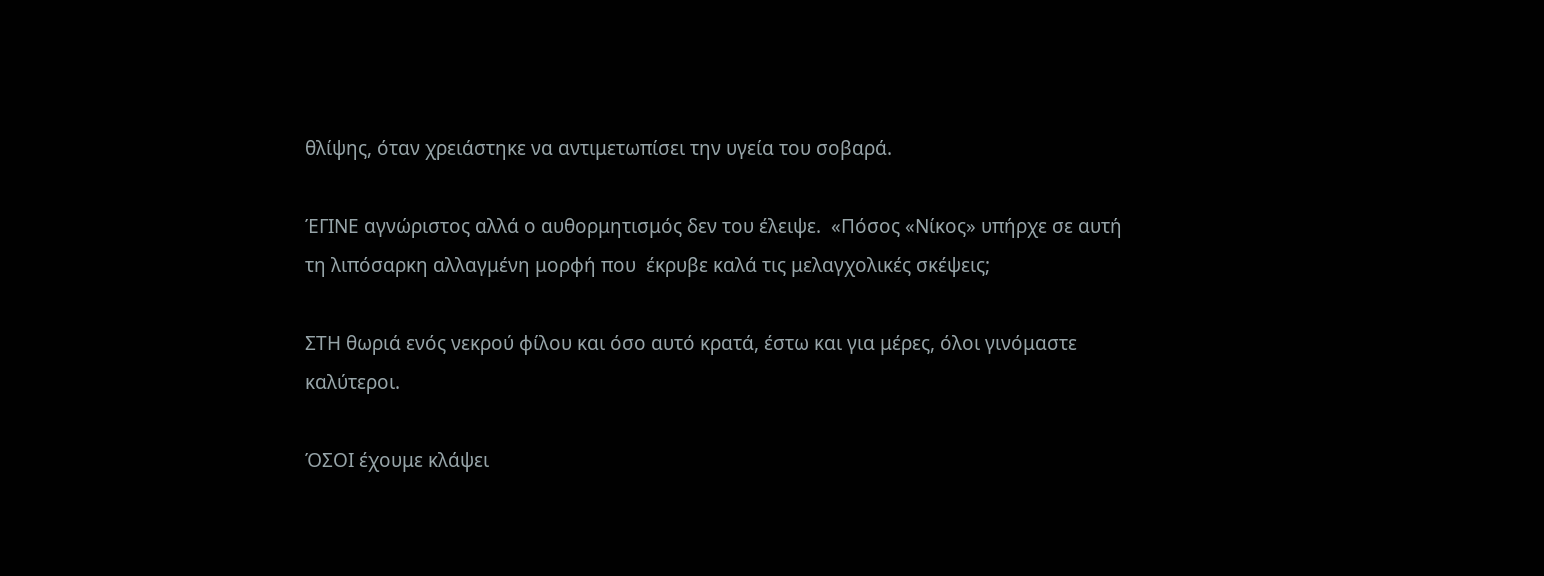θλίψης, όταν χρειάστηκε να αντιμετωπίσει την υγεία του σοβαρά.

ΈΓΙΝΕ αγνώριστος αλλά ο αυθορμητισμός δεν του έλειψε.  «Πόσος «Νίκος» υπήρχε σε αυτή τη λιπόσαρκη αλλαγμένη μορφή που  έκρυβε καλά τις μελαγχολικές σκέψεις;

ΣΤΗ θωριά ενός νεκρού φίλου και όσο αυτό κρατά, έστω και για μέρες, όλοι γινόμαστε καλύτεροι.

ΌΣΟΙ έχουμε κλάψει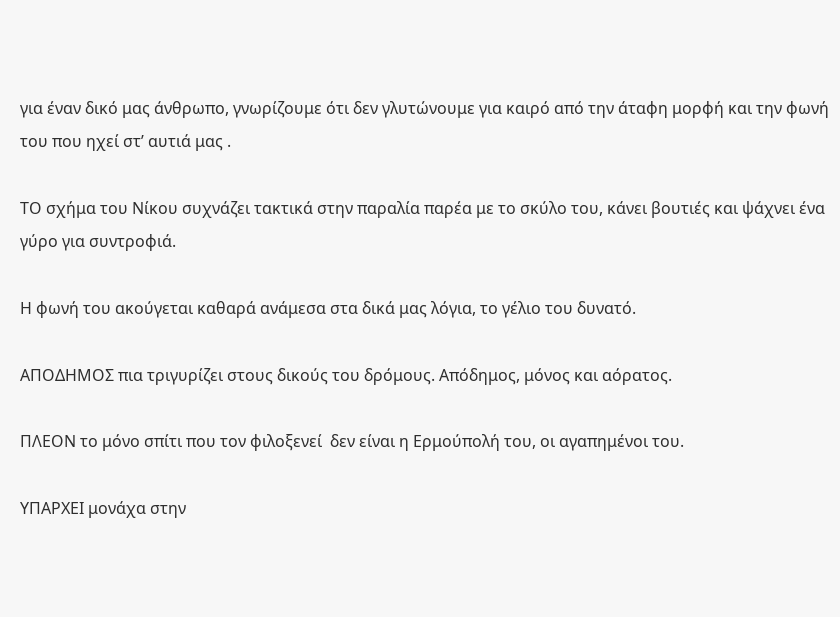για έναν δικό μας άνθρωπο, γνωρίζουμε ότι δεν γλυτώνουμε για καιρό από την άταφη μορφή και την φωνή του που ηχεί στ’ αυτιά μας .

ΤΟ σχήμα του Νίκου συχνάζει τακτικά στην παραλία παρέα με το σκύλο του, κάνει βουτιές και ψάχνει ένα γύρο για συντροφιά.

Η φωνή του ακούγεται καθαρά ανάμεσα στα δικά μας λόγια, το γέλιο του δυνατό.

ΑΠΟΔΗΜΟΣ πια τριγυρίζει στους δικούς του δρόμους. Απόδημος, μόνος και αόρατος.

ΠΛΕΟΝ το μόνο σπίτι που τον φιλοξενεί  δεν είναι η Ερμούπολή του, οι αγαπημένοι του.

ΥΠΑΡΧΕΙ μονάχα στην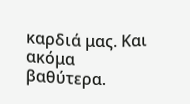καρδιά μας. Και ακόμα βαθύτερα.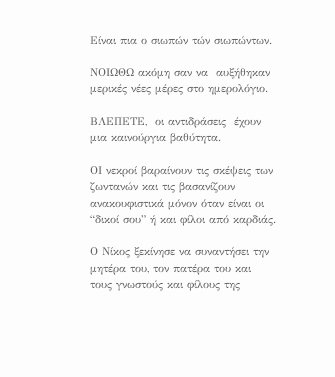Είναι πια ο σιωπών τών σιωπώντων.

ΝΟΙΩΘΩ ακόμη σαν να  αυξήθηκαν μερικές νέες μέρες στο ημερολόγιο.

ΒΛΕΠΕΤΕ,  οι αντιδράσεις  έχουν μια καινούργια βαθύτητα.

ΟΙ νεκροί βαραίνουν τις σκέψεις των ζωντανών και τις βασανίζουν ανακουφιστικά μόνον όταν είναι οι “δικοί σου” ή και φίλοι από καρδιάς.

Ο Νίκος ξεκίνησε να συναντήσει την μητέρα του, τον πατέρα του και  τους γνωστούς και φίλους της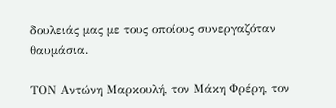δουλειάς μας με τους οποίους συνεργαζόταν θαυμάσια.

ΤΟΝ Αντώνη Μαρκουλή, τον Μάκη Φρέρη, τον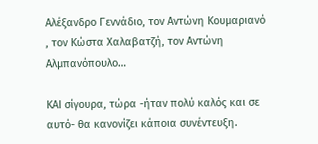Αλέξανδρο Γεννάδιο, τον Αντώνη Κουμαριανό , τον Κώστα Χαλαβατζή, τον Αντώνη Αλμπανόπουλο…

ΚΑΙ σίγουρα, τώρα -ήταν πολύ καλός και σε αυτό- θα κανονίζει κάποια συνέντευξη.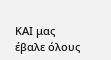ΚΑΙ μας έβαλε όλους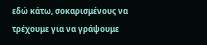εδώ κάτω, σοκαρισμένους να τρέχουμε για να γράψουμε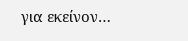για εκείνον…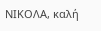ΝΙΚΟΛΑ, καλή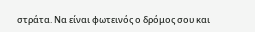στράτα. Να είναι φωτεινός ο δρόμος σου και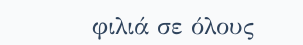φιλιά σε όλους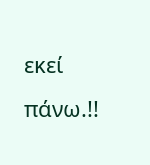εκεί πάνω.!!